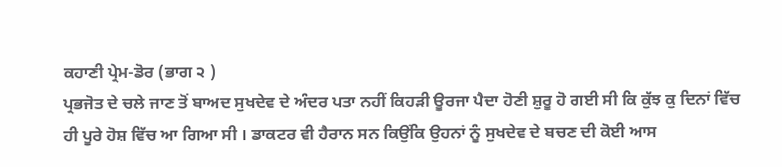ਕਹਾਣੀ ਪ੍ਰੇਮ-ਡੋਰ (ਭਾਗ ੨ )
ਪ੍ਰਭਜੋਤ ਦੇ ਚਲੇ ਜਾਣ ਤੋਂ ਬਾਅਦ ਸੁਖਦੇਵ ਦੇ ਅੰਦਰ ਪਤਾ ਨਹੀਂ ਕਿਹੜੀ ਊਰਜਾ ਪੈਦਾ ਹੋਣੀ ਸ਼ੁਰੂ ਹੋ ਗਈ ਸੀ ਕਿ ਕੁੱਝ ਕੁ ਦਿਨਾਂ ਵਿੱਚ ਹੀ ਪੂਰੇ ਹੋਸ਼ ਵਿੱਚ ਆ ਗਿਆ ਸੀ । ਡਾਕਟਰ ਵੀ ਹੈਰਾਨ ਸਨ ਕਿਉਂਕਿ ਉਹਨਾਂ ਨੂੰ ਸੁਖਦੇਵ ਦੇ ਬਚਣ ਦੀ ਕੋਈ ਆਸ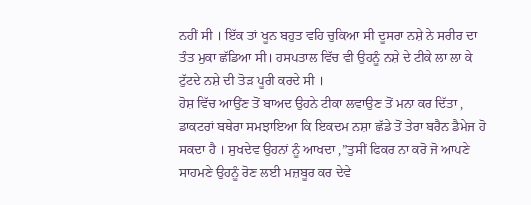ਨਹੀਂ ਸੀ । ਇੱਕ ਤਾਂ ਖੂਨ ਬਹੁਤ ਵਹਿ ਚੁਕਿਆ ਸੀ ਦੂਸਰਾ ਨਸ਼ੇ ਨੇ ਸਰੀਰ ਦਾ ਤੰਤ ਮੁਕਾ ਛੱਡਿਆ ਸੀ। ਹਸਪਤਾਲ ਵਿੱਚ ਵੀ ਉਹਨੂੰ ਨਸ਼ੇ ਦੇ ਟੀਕੇ ਲਾ ਲਾ ਕੇ ਟੁੱਟਦੇ ਨਸ਼ੇ ਦੀ ਤੋੜ ਪੂਰੀ ਕਰਦੇ ਸੀ ।
ਹੋਸ਼ ਵਿੱਚ ਆਉਂਣ ਤੋਂ ਬਾਅਦ ਉਹਨੇ ਟੀਕਾ ਲਵਾਉਣ ਤੋਂ ਮਨਾ ਕਰ ਦਿੱਤਾ , ਡਾਕਟਰਾਂ ਬਥੇਰਾ ਸਮਝਾਇਆ ਕਿ ਇਕਦਮ ਨਸ਼ਾ ਛੱਡੇ ਤੋਂ ਤੇਰਾ ਬਰੈਨ ਡੈਮੇਜ ਹੋ ਸਕਦਾ ਹੈ । ਸੁਖਦੇਵ ਉਹਨਾਂ ਨੂੰ ਆਖਦਾ ,”ਤੁਸੀਂ ਫਿਕਰ ਨਾ ਕਰੋ ਜੋ ਆਪਣੇ ਸਾਹਮਣੇ ਉਹਨੂੰ ਰੋਣ ਲਈ ਮਜ਼ਬੂਰ ਕਰ ਦੇਵੇ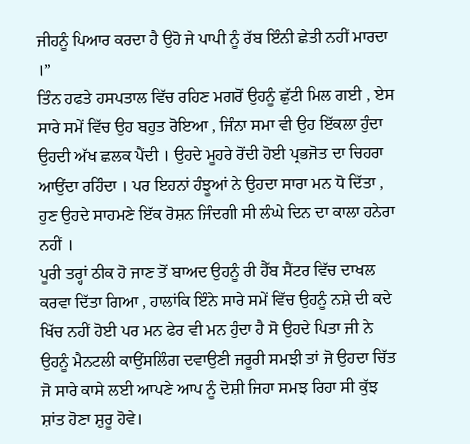ਜੀਹਨੂੰ ਪਿਆਰ ਕਰਦਾ ਹੈ ਉਹੋ ਜੇ ਪਾਪੀ ਨੂੰ ਰੱਬ ਇੰਨੀ ਛੇਤੀ ਨਹੀਂ ਮਾਰਦਾ ।”
ਤਿੰਨ ਹਫਤੇ ਹਸਪਤਾਲ ਵਿੱਚ ਰਹਿਣ ਮਗਰੋਂ ਉਹਨੂੰ ਛੁੱਟੀ ਮਿਲ ਗਈ , ਏਸ ਸਾਰੇ ਸਮੇਂ ਵਿੱਚ ਉਹ ਬਹੁਤ ਰੋਇਆ , ਜਿੰਨਾ ਸਮਾ ਵੀ ਉਹ ਇੱਕਲਾ ਹੁੰਦਾ ਉਹਦੀ ਅੱਖ ਛਲਕ ਪੈਂਦੀ । ਉਹਦੇ ਮੂਹਰੇ ਰੋਂਦੀ ਹੋਈ ਪ੍ਰਭਜੋਤ ਦਾ ਚਿਹਰਾ ਆਉਂਦਾ ਰਹਿੰਦਾ । ਪਰ ਇਹਨਾਂ ਹੰਝੂਆਂ ਨੇ ਉਹਦਾ ਸਾਰਾ ਮਨ ਧੋ ਦਿੱਤਾ , ਹੁਣ ਉਹਦੇ ਸਾਹਮਣੇ ਇੱਕ ਰੋਸ਼ਨ ਜਿੰਦਗੀ ਸੀ ਲੰਘੇ ਦਿਨ ਦਾ ਕਾਲਾ ਹਨੇਰਾ ਨਹੀਂ ।
ਪੂਰੀ ਤਰ੍ਹਾਂ ਠੀਕ ਹੋ ਜਾਣ ਤੋਂ ਬਾਅਦ ਉਹਨੂੰ ਰੀ ਹੈੱਬ ਸੈਂਟਰ ਵਿੱਚ ਦਾਖਲ ਕਰਵਾ ਦਿੱਤਾ ਗਿਆ , ਹਾਲਾਂਕਿ ਇੰਨੇ ਸਾਰੇ ਸਮੇਂ ਵਿੱਚ ਉਹਨੂੰ ਨਸ਼ੇ ਦੀ ਕਦੇ ਖਿੱਚ ਨਹੀਂ ਹੋਈ ਪਰ ਮਨ ਫੇਰ ਵੀ ਮਨ ਹੁੰਦਾ ਹੈ ਸੋ ਉਹਦੇ ਪਿਤਾ ਜੀ ਨੇ ਉਹਨੂੰ ਮੈਨਟਲੀ ਕਾਉਂਸਲਿੰਗ ਦਵਾਉਣੀ ਜਰੂਰੀ ਸਮਝੀ ਤਾਂ ਜੋ ਉਹਦਾ ਚਿੱਤ ਜੋ ਸਾਰੇ ਕਾਸੇ ਲਈ ਆਪਣੇ ਆਪ ਨੂੰ ਦੋਸ਼ੀ ਜਿਹਾ ਸਮਝ ਰਿਹਾ ਸੀ ਕੁੱਝ ਸ਼ਾਂਤ ਹੋਣਾ ਸ਼ੁਰੂ ਹੋਵੇ।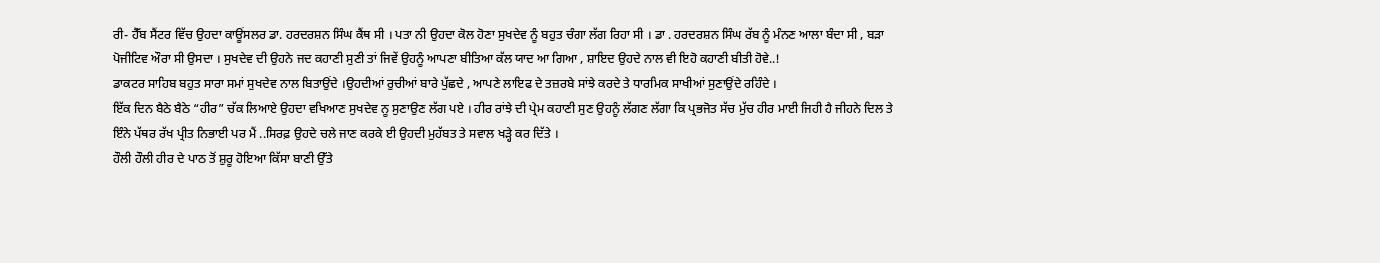ਰੀ- ਹੈੱਬ ਸੈਂਟਰ ਵਿੱਚ ਉਹਦਾ ਕਾਊਂਸਲਰ ਡਾ. ਹਰਦਰਸ਼ਨ ਸਿੰਘ ਕੈਂਥ ਸੀ । ਪਤਾ ਨੀ ਉਹਦਾ ਕੋਲ ਹੋਣਾ ਸੁਖਦੇਵ ਨੂੰ ਬਹੁਤ ਚੰਗਾ ਲੱਗ ਰਿਹਾ ਸੀ । ਡਾ . ਹਰਦਰਸ਼ਨ ਸਿੰਘ ਰੱਬ ਨੂੰ ਮੰਨਣ ਆਲਾ ਬੰਦਾ ਸੀ , ਬੜਾ ਪੋਜੀਟਿਵ ਔਰਾ ਸੀ ਉਸਦਾ । ਸੁਖਦੇਵ ਦੀ ਉਹਨੇ ਜਦ ਕਹਾਣੀ ਸੁਣੀ ਤਾਂ ਜਿਵੇਂ ਉਹਨੂੰ ਆਪਣਾ ਬੀਤਿਆ ਕੱਲ ਯਾਦ ਆ ਗਿਆ , ਸ਼ਾਇਦ ਉਹਦੇ ਨਾਲ ਵੀ ਇਹੋ ਕਹਾਣੀ ਬੀਤੀ ਹੋਵੇ..!
ਡਾਕਟਰ ਸਾਹਿਬ ਬਹੁਤ ਸਾਰਾ ਸਮਾਂ ਸੁਖਦੇਵ ਨਾਲ ਬਿਤਾਉਂਦੇ ।ਉਹਦੀਆਂ ਰੁਚੀਆਂ ਬਾਰੇ ਪੁੱਛਦੇ , ਆਪਣੇ ਲਾਇਫ ਦੇ ਤਜ਼ਰਬੇ ਸਾਂਝੇ ਕਰਦੇ ਤੇ ਧਾਰਮਿਕ ਸਾਖੀਆਂ ਸੁਣਾਉਂਦੇ ਰਹਿੰਦੇ ।
ਇੱਕ ਦਿਨ ਬੈਠੇ ਬੈਠੇ “ਹੀਰ” ਚੱਕ ਲਿਆਏ ਉਹਦਾ ਵਖਿਆਣ ਸੁਖਦੇਵ ਨੂ ਸੁਣਾਉਣ ਲੱਗ ਪਏ । ਹੀਰ ਰਾਂਝੇ ਦੀ ਪ੍ਰੇਮ ਕਹਾਣੀ ਸੁਣ ਉਹਨੂੰ ਲੱਗਣ ਲੱਗਾ ਕਿ ਪ੍ਰਭਜੋਤ ਸੱਚ ਮੁੱਚ ਹੀਰ ਮਾਈ ਜਿਹੀ ਹੈ ਜੀਹਨੇ ਦਿਲ ਤੇ ਇੰਨੇ ਪੱਥਰ ਰੱਖ ਪ੍ਰੀਤ ਨਿਭਾਈ ਪਰ ਮੈਂ ..ਸਿਰਫ਼ ਉਹਦੇ ਚਲੇ ਜਾਣ ਕਰਕੇ ਈ ਉਹਦੀ ਮੁਹੱਬਤ ਤੇ ਸਵਾਲ ਖੜ੍ਹੇ ਕਰ ਦਿੱਤੇ ।
ਹੌਲੀ ਹੌਲੀ ਹੀਰ ਦੇ ਪਾਠ ਤੋਂ ਸ਼ੁਰੂ ਹੋਇਆ ਕਿੱਸਾ ਬਾਣੀ ਉੱਤੇ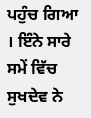ਪਹੁੰਚ ਗਿਆ । ਇੰਨੇ ਸਾਰੇ ਸਮੇਂ ਵਿੱਚ ਸੁਖਦੇਵ ਨੇ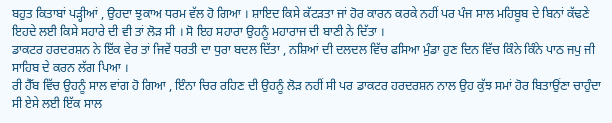ਬਹੁਤ ਕਿਤਾਬਾਂ ਪੜ੍ਹੀਆਂ , ਉਹਦਾ ਝੁਕਾਅ ਧਰਮ ਵੱਲ ਹੋ ਗਿਆ । ਸ਼ਾਇਦ ਕਿਸੇ ਕੱਟੜਤਾ ਜਾਂ ਹੋਰ ਕਾਰਨ ਕਰਕੇ ਨਹੀਂ ਪਰ ਪੰਜ ਸਾਲ ਮਹਿਬੂਬ ਦੇ ਬਿਨਾਂ ਕੱਢਣੇ ਇਹਦੇ ਲਈ ਕਿਸੇ ਸਹਾਰੇ ਦੀ ਵੀ ਤਾਂ ਲੋੜ ਸੀ । ਸੋ ਇਹ ਸਹਾਰਾ ਉਹਨੂੰ ਮਹਾਰਾਜ ਦੀ ਬਾਣੀ ਨੇ ਦਿੱਤਾ ।
ਡਾਕਟਰ ਹਰਦਰਸ਼ਨ ਨੇ ਇੱਕ ਵੇਰ ਤਾਂ ਜਿਵੇਂ ਧਰਤੀ ਦਾ ਧੁਰਾ ਬਦਲ ਦਿੱਤਾ , ਨਸ਼ਿਆਂ ਦੀ ਦਲਦਲ ਵਿੱਚ ਫਸਿਆ ਮੁੰਡਾ ਹੁਣ ਦਿਨ ਵਿੱਚ ਕਿੰਨੇ ਕਿੰਨੇ ਪਾਠ ਜਪੁ ਜੀ ਸਾਹਿਬ ਦੇ ਕਰਨ ਲੱਗ ਪਿਆ ।
ਰੀ ਹੈੱਬ ਵਿੱਚ ਉਹਨੂੰ ਸਾਲ ਵਾਂਗ ਹੋ ਗਿਆ , ਇੰਨਾ ਚਿਰ ਰਹਿਣ ਦੀ ਉਹਨੂੰ ਲੋੜ ਨਹੀਂ ਸੀ ਪਰ ਡਾਕਟਰ ਹਰਦਰਸ਼ਨ ਨਾਲ ਉਹ ਕੁੱਝ ਸਮਾਂ ਹੋਰ ਬਿਤਾਉਂਣਾ ਚਾਹੁੰਦਾ ਸੀ ਏਸੇ ਲਈ ਇੱਕ ਸਾਲ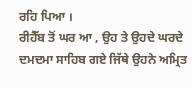ਰਹਿ ਪਿਆ ।
ਰੀਹੈੱਬ ਤੋਂ ਘਰ ਆ , ਉਹ ਤੇ ਉਹਦੇ ਘਰਦੇ ਦਮਦਮਾ ਸਾਹਿਬ ਗਏ ਜਿੱਥੇ ਉਹਨੇ ਅਮ੍ਰਿਤ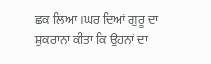ਛਕ ਲਿਆ ।ਘਰ ਦਿਆਂ ਗੁਰੂ ਦਾ ਸ਼ੁਕਰਾਨਾ ਕੀਤਾ ਕਿ ਉਹਨਾਂ ਦਾ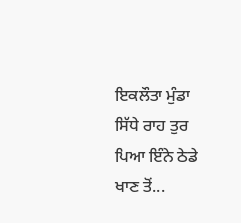ਇਕਲੌਤਾ ਮੁੰਡਾ ਸਿੱਧੇ ਰਾਹ ਤੁਰ ਪਿਆ ਇੰਨੇ ਠੇਡੇ ਖਾਣ ਤੋਂ...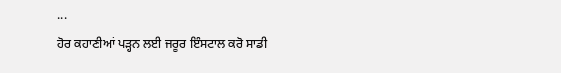...
ਹੋਰ ਕਹਾਣੀਆਂ ਪੜ੍ਹਨ ਲਈ ਜਰੂਰ ਇੰਸਟਾਲ ਕਰੋ ਸਾਡੀ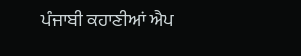ਪੰਜਾਬੀ ਕਹਾਣੀਆਂ ਐਪ